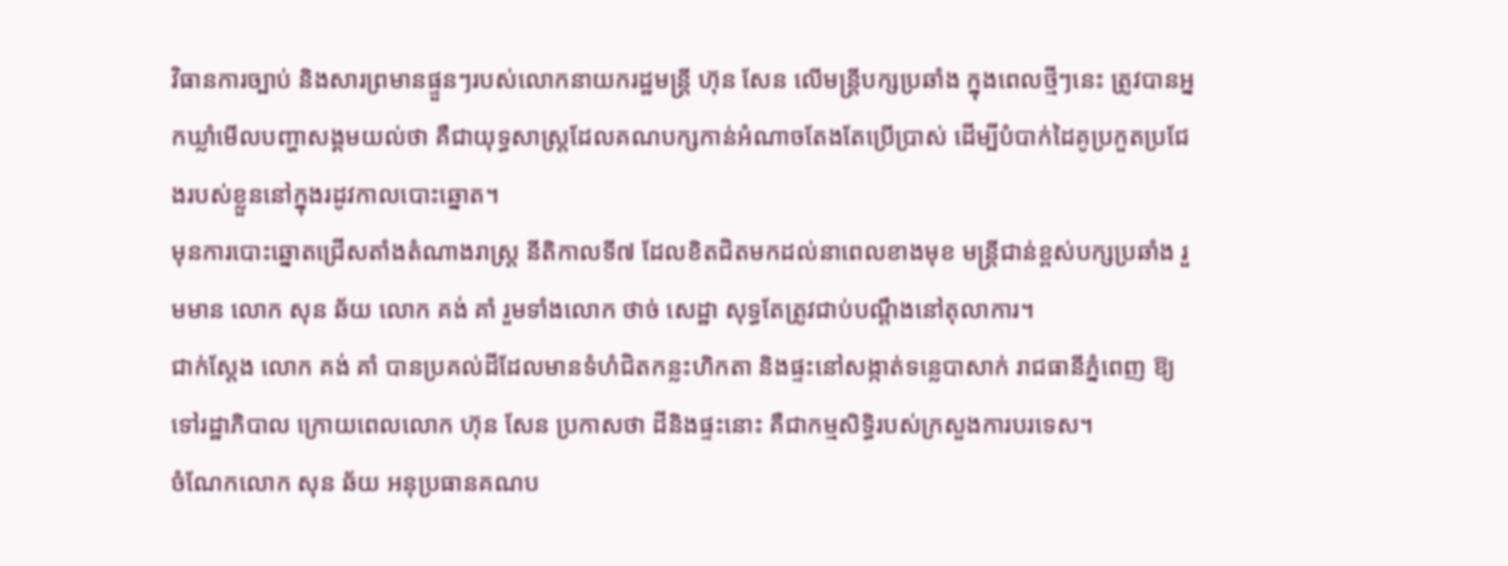វិធានការច្បាប់ និងសារព្រមានផ្ទួនៗរបស់លោកនាយករដ្ឋមន្ត្រី ហ៊ុន សែន លើមន្ត្រីបក្សប្រឆាំង ក្នុងពេលថ្មីៗនេះ ត្រូវបានអ្នកឃ្លាំមើលបញ្ហាសង្គមយល់ថា គឺជាយុទ្ធសាស្រ្តដែលគណបក្សកាន់អំណាចតែងតែប្រើប្រាស់ ដើម្បីបំបាក់ដៃគូប្រកួតប្រជែងរបស់ខ្លួននៅក្នុងរដូវកាលបោះឆ្នោត។
មុនការបោះឆ្នោតជ្រើសតាំងតំណាងរាស្ត្រ នីតិកាលទី៧ ដែលខិតជិតមកដល់នាពេលខាងមុខ មន្ត្រីជាន់ខ្ពស់បក្សប្រឆាំង រួមមាន លោក សុន ឆ័យ លោក គង់ គាំ រួមទាំងលោក ថាច់ សេដ្ឋា សុទ្ធតែត្រូវជាប់បណ្ដឹងនៅតុលាការ។
ជាក់ស្តែង លោក គង់ គាំ បានប្រគល់ដីដែលមានទំហំជិតកន្លះហិកតា និងផ្ទះនៅសង្កាត់ទន្លេបាសាក់ រាជធានីភ្នំពេញ ឱ្យទៅរដ្ឋាភិបាល ក្រោយពេលលោក ហ៊ុន សែន ប្រកាសថា ដីនិងផ្ទះនោះ គឺជាកម្មសិទ្ធិរបស់ក្រសួងការបរទេស។
ចំណែកលោក សុន ឆ័យ អនុប្រធានគណប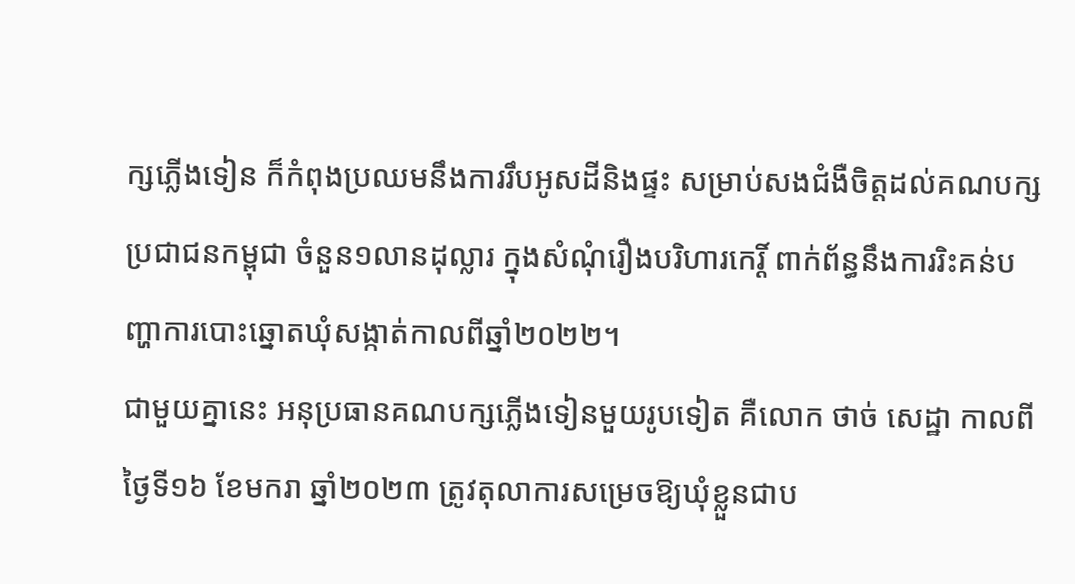ក្សភ្លើងទៀន ក៏កំពុងប្រឈមនឹងការរឹបអូសដីនិងផ្ទះ សម្រាប់សងជំងឺចិត្តដល់គណបក្សប្រជាជនកម្ពុជា ចំនួន១លានដុល្លារ ក្នុងសំណុំរឿងបរិហារកេរ្តិ៍ ពាក់ព័ន្ធនឹងការរិះគន់បញ្ហាការបោះឆ្នោតឃុំសង្កាត់កាលពីឆ្នាំ២០២២។
ជាមួយគ្នានេះ អនុប្រធានគណបក្សភ្លើងទៀនមួយរូបទៀត គឺលោក ថាច់ សេដ្ឋា កាលពីថ្ងៃទី១៦ ខែមករា ឆ្នាំ២០២៣ ត្រូវតុលាការសម្រេចឱ្យឃុំខ្លួនជាប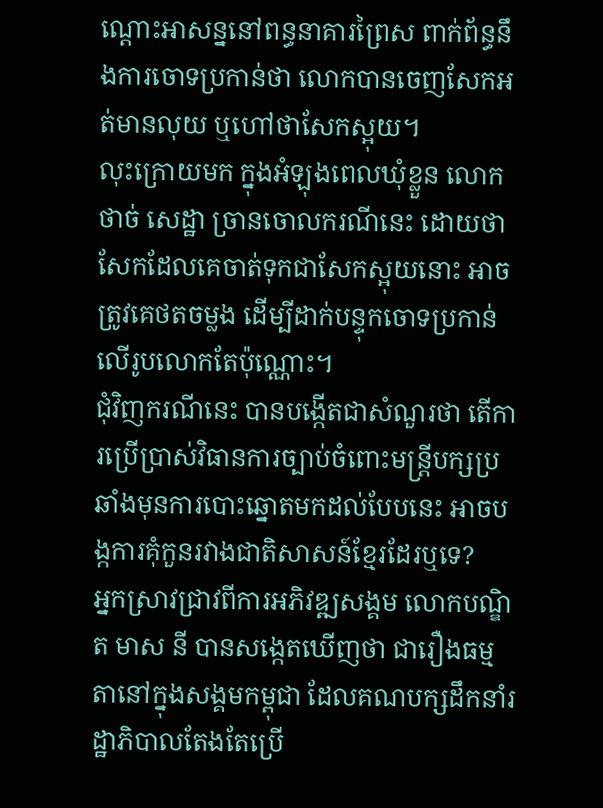ណ្តោះអាសន្ននៅពន្ធនាគារព្រៃស ពាក់ព័ន្ធនឹងការចោទប្រកាន់ថា លោកបានចេញសែកអត់មានលុយ ឬហៅថាសែកស្អុយ។
លុះក្រោយមក ក្នុងអំឡុងពេលឃុំខ្លួន លោក ថាច់ សេដ្ឋា ច្រានចោលករណីនេះ ដោយថា សែកដែលគេចាត់ទុកជាសែកស្អុយនោះ អាចត្រូវគេថតចម្លង ដើម្បីដាក់បន្ទុកចោទប្រកាន់លើរូបលោកតែប៉ុណ្ណោះ។
ជុំវិញករណីនេះ បានបង្កើតជាសំណួរថា តើការប្រើប្រាស់វិធានការច្បាប់ចំពោះមន្ត្រីបក្សប្រឆាំងមុនការបោះឆ្នោតមកដល់បែបនេះ អាចបង្កការគុំកួនរវាងជាតិសាសន៍ខ្មែរដែរឬទេ?
អ្នកស្រាវជ្រាវពីការអភិវឌ្ឍសង្គម លោកបណ្ឌិត មាស នី បានសង្កេតឃើញថា ជារឿងធម្មតានៅក្នុងសង្គមកម្ពុជា ដែលគណបក្សដឹកនាំរដ្ឋាភិបាលតែងតែប្រើ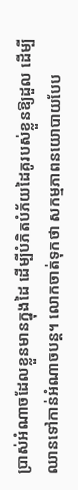ប្រាស់អំណាចដែលខ្លួនមានក្នុងដៃ ដើម្បីបំភិតបំភ័យដៃគូរបស់ខ្លួនឱ្យដួល ដើម្បីឈានទៅកាន់អំណាចបន្ត។ លោកចាត់ទុកថា សកម្មភាពនយោបាយបែប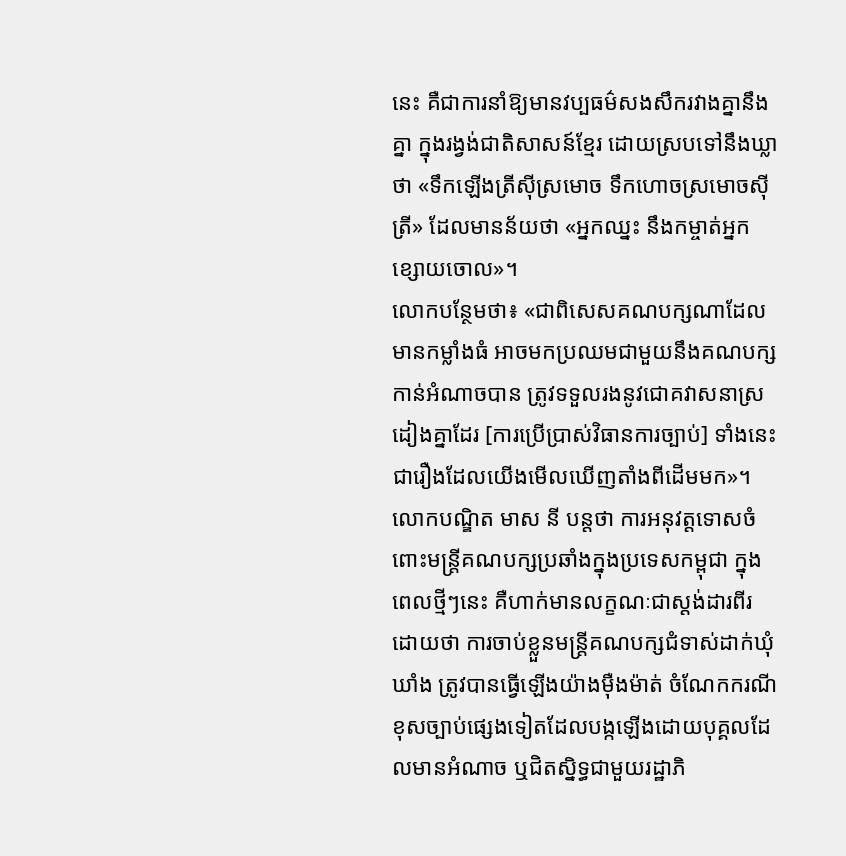នេះ គឺជាការនាំឱ្យមានវប្បធម៌សងសឹករវាងគ្នានឹងគ្នា ក្នុងរង្វង់ជាតិសាសន៍ខ្មែរ ដោយស្របទៅនឹងឃ្លាថា «ទឹកឡើងត្រីស៊ីស្រមោច ទឹកហោចស្រមោចស៊ីត្រី» ដែលមានន័យថា «អ្នកឈ្នះ នឹងកម្ចាត់អ្នកខ្សោយចោល»។
លោកបន្ថែមថា៖ «ជាពិសេសគណបក្សណាដែលមានកម្លាំងធំ អាចមកប្រឈមជាមួយនឹងគណបក្សកាន់អំណាចបាន ត្រូវទទួលរងនូវជោគវាសនាស្រដៀងគ្នាដែរ [ការប្រើប្រាស់វិធានការច្បាប់] ទាំងនេះជារឿងដែលយើងមើលឃើញតាំងពីដើមមក»។
លោកបណ្ឌិត មាស នី បន្តថា ការអនុវត្តទោសចំពោះមន្ត្រីគណបក្សប្រឆាំងក្នុងប្រទេសកម្ពុជា ក្នុងពេលថ្មីៗនេះ គឺហាក់មានលក្ខណៈជាស្តង់ដារពីរ ដោយថា ការចាប់ខ្លួនមន្ត្រីគណបក្សជំទាស់ដាក់ឃុំឃាំង ត្រូវបានធ្វើឡើងយ៉ាងម៉ឺងម៉ាត់ ចំណែកករណីខុសច្បាប់ផ្សេងទៀតដែលបង្កឡើងដោយបុគ្គលដែលមានអំណាច ឬជិតស្និទ្ធជាមួយរដ្ឋាភិ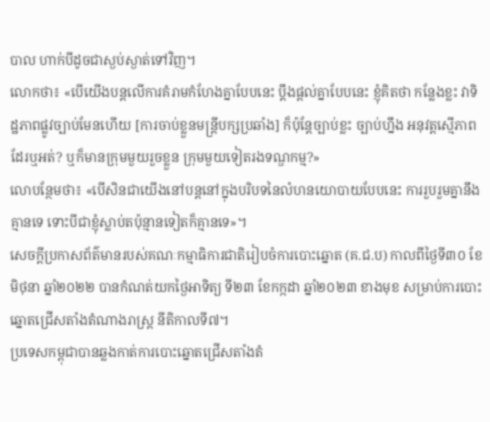បាល ហាក់បីដូចជាស្ងប់ស្ងាត់ទៅវិញ។
លោកថា៖ «បើយើងបន្តលើការគំរាមកំហែងគ្នាបែបនេះ ប្តឹងផ្តល់គ្នាបែបនេះ ខ្ញុំគិតថា កន្លែងខ្លះ វាទិដ្ឋភាពផ្លូវច្បាប់មែនហើយ [ការចាប់ខ្លួនមន្ត្រីបក្សប្រឆាំង] ក៏ប៉ុន្តែច្បាប់ខ្លះ ច្បាប់ហ្នឹង អនុវត្តស្មើភាពដែរឬអត់? ឬក៏មានក្រុមមួយរួចខ្លួន ក្រុមមួយទៀតរងទណ្ឌកម្ម?»
លោបន្ថែមថា៖ «បើសិនជាយើងនៅបន្តនៅក្នុងបរិបទនៃលំហនយោបាយបែបនេះ ការរួបរួមគ្នានឹងគ្មានទេ ទោះបីជាខ្ញុំស្លាប់តប៉ុន្មានទៀតក៏គ្មានទេ»។
សេចក្តីប្រកាសព័ត៌មានរបស់គណៈកម្មាធិការជាតិរៀបចំការបោះឆ្នោត (គ.ជ.ប) កាលពីថ្ងៃទី៣០ ខែមិថុនា ឆ្នាំ២០២២ បានកំណត់យកថ្ងៃអាទិត្យ ទី២៣ ខែកក្កដា ឆ្នាំ២០២៣ ខាងមុខ សម្រាប់ការបោះឆ្នោតជ្រើសតាំងតំណាងរាស្ត្រ នីតិកាលទី៧។
ប្រទេសកម្ពុជាបានឆ្លងកាត់ការបោះឆ្នោតជ្រើសតាំងតំ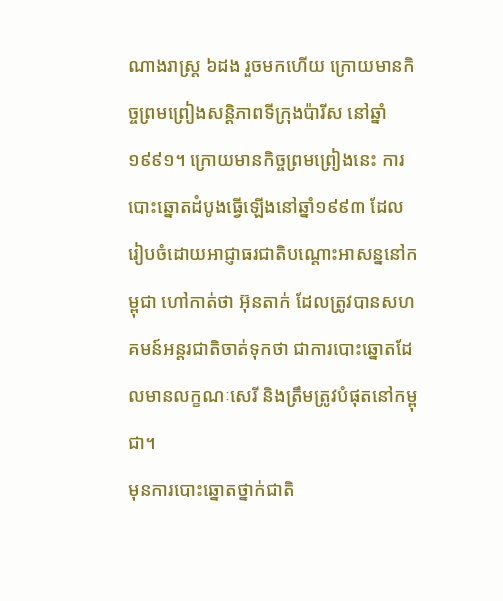ណាងរាស្រ្ត ៦ដង រួចមកហើយ ក្រោយមានកិច្ចព្រមព្រៀងសន្តិភាពទីក្រុងប៉ារីស នៅឆ្នាំ១៩៩១។ ក្រោយមានកិច្ចព្រមព្រៀងនេះ ការបោះឆ្នោតដំបូងធ្វើឡើងនៅឆ្នាំ១៩៩៣ ដែលរៀបចំដោយអាជ្ញាធរជាតិបណ្ដោះអាសន្ននៅកម្ពុជា ហៅកាត់ថា អ៊ុនតាក់ ដែលត្រូវបានសហគមន៍អន្តរជាតិចាត់ទុកថា ជាការបោះឆ្នោតដែលមានលក្ខណៈសេរី និងត្រឹមត្រូវបំផុតនៅកម្ពុជា។
មុនការបោះឆ្នោតថ្នាក់ជាតិ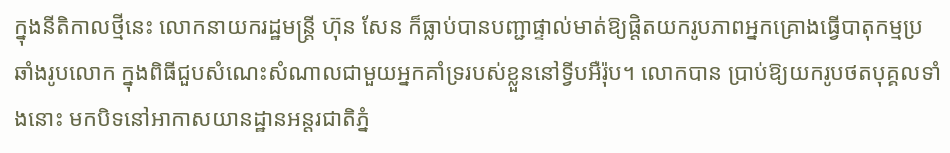ក្នុងនីតិកាលថ្មីនេះ លោកនាយករដ្ឋមន្ត្រី ហ៊ុន សែន ក៏ធ្លាប់បានបញ្ជាផ្ទាល់មាត់ឱ្យផ្តិតយករូបភាពអ្នកគ្រោងធ្វើបាតុកម្មប្រឆាំងរូបលោក ក្នុងពិធីជួបសំណេះសំណាលជាមួយអ្នកគាំទ្ររបស់ខ្លួននៅទ្វីបអឺរ៉ុប។ លោកបាន ប្រាប់ឱ្យយករូបថតបុគ្គលទាំងនោះ មកបិទនៅអាកាសយានដ្ឋានអន្តរជាតិភ្នំ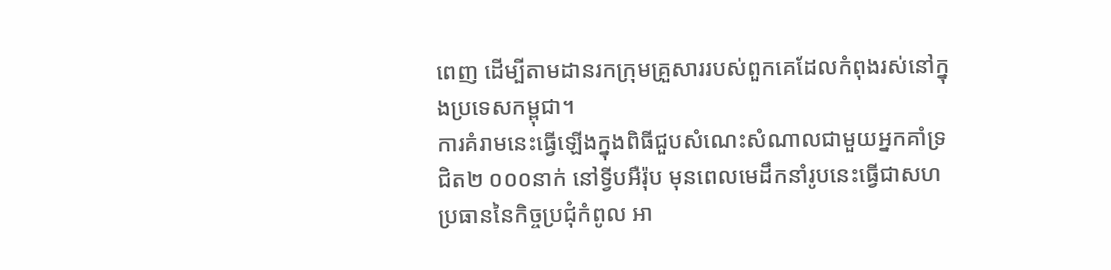ពេញ ដើម្បីតាមដានរកក្រុមគ្រួសាររបស់ពួកគេដែលកំពុងរស់នៅក្នុងប្រទេសកម្ពុជា។
ការគំរាមនេះធ្វើឡើងក្នុងពិធីជួបសំណេះសំណាលជាមួយអ្នកគាំទ្រជិត២ ០០០នាក់ នៅទ្វីបអឺរ៉ុប មុនពេលមេដឹកនាំរូបនេះធ្វើជាសហប្រធាននៃកិច្ចប្រជុំកំពូល អា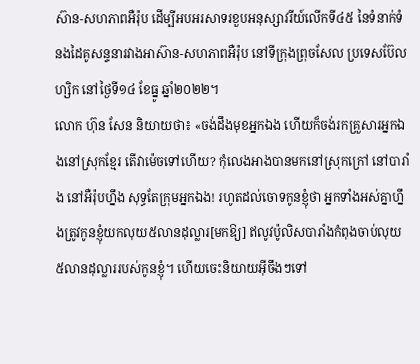ស៊ាន-សហភាពអឺរ៉ុប ដើម្បីអបអរសាទរខួបអនុស្សាវរីយ៍លើកទី៤៥ នៃទំនាក់ទំនងដៃគូសន្ទនារវាងអាស៊ាន-សហភាពអឺរ៉ុប នៅទីក្រុងព្រុចសែល ប្រទេសប៊ែលហ្សិក នៅថ្ងៃទី១៤ ខែធ្នូ ឆ្នាំ២០២២។
លោក ហ៊ុន សែន និយាយថា៖ «ចង់ដឹងមុខអ្នកឯង ហើយក៏ចង់រកគ្រួសារអ្នកឯងនៅស្រុកខ្មែរ តើវាម៉េចទៅហើយ? កុំលេងអាងបានមកនៅស្រុកក្រៅ នៅបារាំង នៅអឺរ៉ុបហ្នឹង សុទ្ធតែក្រុមអ្នកឯង! រហូតដល់ចោទកូនខ្ញុំថា អ្នកទាំងអស់គ្នាហ្នឹងត្រូវកូនខ្ញុំយកលុយ៥លានដុល្លារ[មកឱ្យ] ឥលូវប៉ូលិសបារាំងកំពុងចាប់លុយ៥លានដុល្លាររបស់កូនខ្ញុំ។ ហើយចេះនិយាយអ៊ីចឹងៗទៅ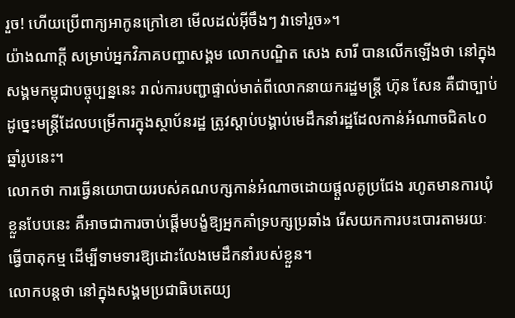រួច! ហើយប្រើពាក្យអាកូនក្រៅខោ មើលដល់អ៊ីចឹងៗ វាទៅរួច»។
យ៉ាងណាក្ដី សម្រាប់អ្នកវិភាគបញ្ហាសង្គម លោកបណ្ឌិត សេង សារី បានលើកឡើងថា នៅក្នុងសង្គមកម្ពុជាបច្ចុប្បន្ននេះ រាល់ការបញ្ជាផ្ទាល់មាត់ពីលោកនាយករដ្ឋមន្ត្រី ហ៊ុន សែន គឺជាច្បាប់ ដូច្នេះមន្ត្រីដែលបម្រើការក្នុងស្ថាប័នរដ្ឋ ត្រូវស្តាប់បង្គាប់មេដឹកនាំរដ្ឋដែលកាន់អំណាចជិត៤០ឆ្នាំរូបនេះ។
លោកថា ការធ្វើនយោបាយរបស់គណបក្សកាន់អំណាចដោយផ្ដួលគូប្រជែង រហូតមានការឃុំខ្លួនបែបនេះ គឺអាចជាការចាប់ផ្តើមបង្ខំឱ្យអ្នកគាំទ្របក្សប្រឆាំង រើសយកការបះបោរតាមរយៈធ្វើបាតុកម្ម ដើម្បីទាមទារឱ្យដោះលែងមេដឹកនាំរបស់ខ្លួន។
លោកបន្តថា នៅក្នុងសង្គមប្រជាធិបតេយ្យ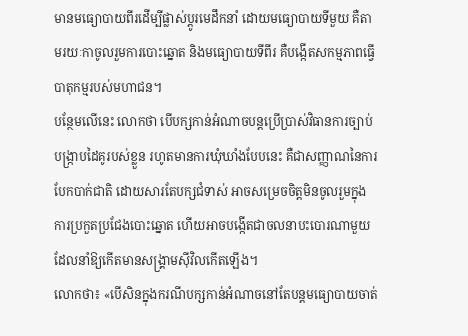មានមធ្យោបាយពីរដើម្បីផ្លាស់ប្តូរមេដឹកនាំ ដោយមធ្យោបាយទីមួយ គឺតាមរយៈកាចូលរួមការបោះឆ្នោត និងមធ្យោបាយទីពីរ គឺបង្កើតសកម្មភាពធ្វើបាតុកម្មរបស់មហាជន។
បន្ថែមលើនេះ លោកថា បើបក្សកាន់អំណាចបន្តប្រើប្រាស់វិធានការច្បាប់បង្ក្រាបដៃគូរបស់ខ្លួន រហូតមានការឃុំឃាំងបែបនេះ គឺជាសញ្ញាណនៃការបែកបាក់ជាតិ ដោយសារតែបក្សជំទាស់ អាចសម្រេចចិត្តមិនចូលរួមក្នុងការប្រកួតប្រជែងបោះឆ្នោត ហើយអាចបង្កើតជាចលនាបះបោរណាមួយដែលនាំឱ្យកើតមានសង្គ្រាមស៊ីវិលកើតឡើង។
លោកថា៖ «បើសិនក្នុងករណីបក្សកាន់អំណាចនៅតែបន្តមធ្យោបាយចាត់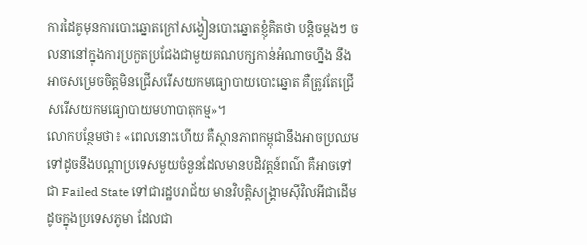ការដៃគូមុនការបោះឆ្នោតក្រៅសង្វៀនបោះឆ្នោតខ្ញុំគិតថា បន្តិចម្តងៗ ចលនានៅក្នុងការប្រកួតប្រជែងជាមួយគណបក្សកាន់អំណាចហ្នឹង នឹងអាចសម្រេចចិត្តមិនជ្រើសរើសយកមធ្យោបាយបោះឆ្នោត គឺត្រូវតែជ្រើសរើសយកមធ្យោបាយមហាបាតុកម្ម»។
លោកបន្ថែមថា៖ «ពេលនោះហើយ គឺស្ថានភាពកម្ពុជានឹងអាចប្រឈមទៅដូចនឹងបណ្តាប្រទេសមួយចំនួនដែលមានបដិវត្តន៍ពណ៌ គឺអាចទៅជា Failed State ទៅជារដ្ឋបរាជ័យ មានវិបត្តិសង្គ្រាមស៊ីវិលអីជាដើម ដូចក្នុងប្រទេសភូមា ដែលជា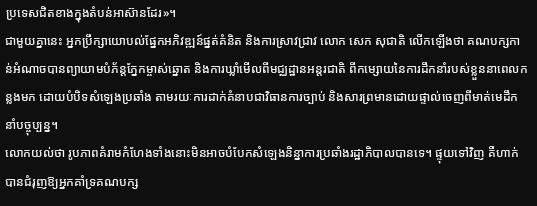ប្រទេសជិតខាងក្នុងតំបន់អាស៊ានដែរ»។
ជាមួយគ្នានេះ អ្នកប្រឹក្សាយោបល់ផ្នែកអភិវឌ្ឍន៍ផ្នត់គំនិត និងការស្រាវជ្រាវ លោក សេក សុជាតិ លើកឡើងថា គណបក្សកាន់អំណាចបានព្យាយាមបំភ័ន្តភ្នែកម្ចាស់ឆ្នោត និងការឃ្លាំមើលពីមជ្ឈដ្ឋានអន្តរជាតិ ពីកម្សោយនៃការដឹកនាំរបស់ខ្លួននាពេលកន្លងមក ដោយបំបិទសំឡេងប្រឆាំង តាមរយៈការដាក់គំនាបជាវិធានការច្បាប់ និងសារព្រមានដោយផ្ទាល់ចេញពីមាត់មេដឹកនាំបច្ចុប្បន្ន។
លោកយល់ថា រូបភាពគំរាមកំហែងទាំងនោះមិនអាចបំបែកសំឡេងនិន្នាការប្រឆាំងរដ្ឋាភិបាលបានទេ។ ផ្ទុយទៅវិញ គឺហាក់បានជំរុញឱ្យអ្នកគាំទ្រគណបក្ស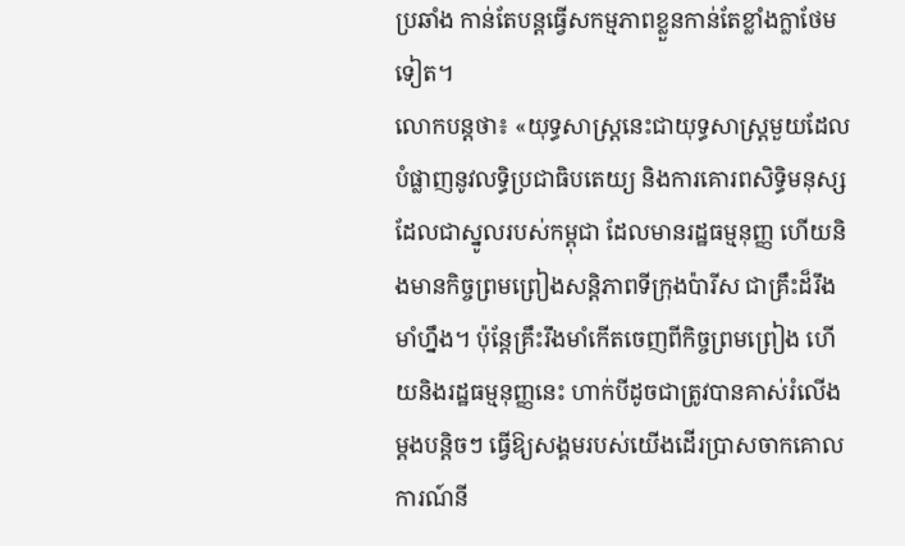ប្រឆាំង កាន់តែបន្តធ្វើសកម្មភាពខ្លួនកាន់តែខ្លាំងក្លាថែមទៀត។
លោកបន្តថា៖ «យុទ្ធសាស្រ្តនេះជាយុទ្ធសាស្រ្តមួយដែលបំផ្លាញនូវលទ្ធិប្រជាធិបតេយ្យ និងការគោរពសិទ្ធិមនុស្ស ដែលជាស្នូលរបស់កម្ពុជា ដែលមានរដ្ឋធម្មនុញ្ញ ហើយនិងមានកិច្ចព្រមព្រៀងសន្តិភាពទីក្រុងប៉ារីស ជាគ្រឹះដ៏រឹងមាំហ្នឹង។ ប៉ុន្តែគ្រឹះរឹងមាំកើតចេញពីកិច្ចព្រមព្រៀង ហើយនិងរដ្ឋធម្មនុញ្ញនេះ ហាក់បីដូចជាត្រូវបានគាស់រំលើងម្តងបន្តិចៗ ធ្វើឱ្យសង្គមរបស់យើងដើរប្រាសចាកគោលការណ៍នី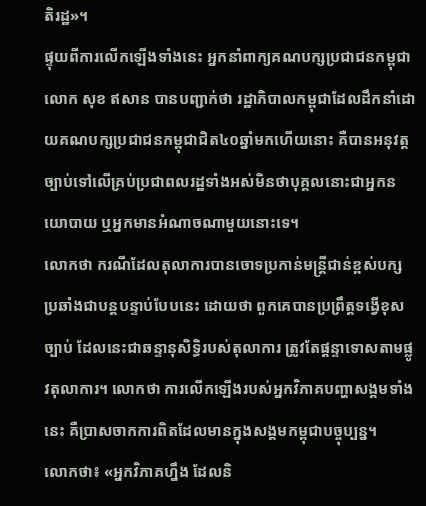តិរដ្ឋ»។
ផ្ទុយពីការលើកឡើងទាំងនេះ អ្នកនាំពាក្យគណបក្សប្រជាជនកម្ពុជា លោក សុខ ឥសាន បានបញ្ជាក់ថា រដ្ឋាភិបាលកម្ពុជាដែលដឹកនាំដោយគណបក្សប្រជាជនកម្ពុជាជិត៤០ឆ្នាំមកហើយនោះ គឺបានអនុវត្តច្បាប់ទៅលើគ្រប់ប្រជាពលរដ្ឋទាំងអស់មិនថាបុគ្គលនោះជាអ្នកនយោបាយ ឬអ្នកមានអំណាចណាមួយនោះទេ។
លោកថា ករណីដែលតុលាការបានចោទប្រកាន់មន្ត្រីជាន់ខ្ពស់បក្សប្រឆាំងជាបន្តបន្ទាប់បែបនេះ ដោយថា ពួកគេបានប្រព្រឹត្តទង្វើខុសច្បាប់ ដែលនេះជាឆន្ទានុសិទ្ធិរបស់តុលាការ ត្រូវតែផ្តន្ទាទោសតាមផ្លូវតុលាការ។ លោកថា ការលើកឡើងរបស់អ្នកវិភាគបញ្ហាសង្គមទាំងនេះ គឺប្រាសចាកការពិតដែលមានក្នុងសង្គមកម្ពុជាបច្ចុប្បន្ន។
លោកថា៖ «អ្នកវិភាគហ្នឹង ដែលនិ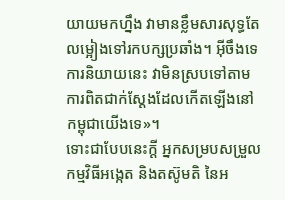យាយមកហ្នឹង វាមានខ្លឹមសារសុទ្ធតែលម្អៀងទៅរកបក្សប្រឆាំង។ អ៊ីចឹងទេ ការនិយាយនេះ វាមិនស្របទៅតាមការពិតជាក់ស្តែងដែលកើតឡើងនៅកម្ពុជាយើងទេ»។
ទោះជាបែបនេះក្ដី អ្នកសម្របសម្រួលកម្មវិធីអង្កេត និងតស៊ូមតិ នៃអ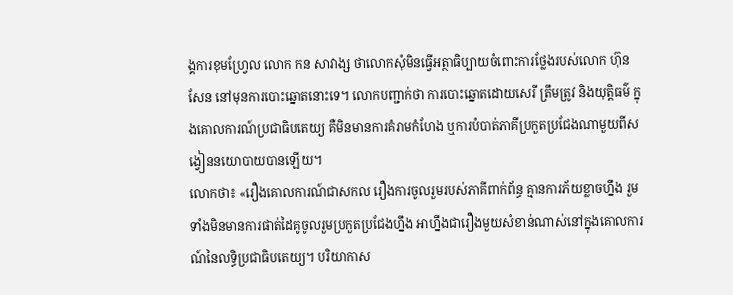ង្គការខុមហ្វ្រែល លោក កន សាវាង្ស ថាលោកសុំមិនធ្វើអត្ថាធិប្បាយចំពោះការថ្លែងរបស់លោក ហ៊ុន សែន នៅមុនការបោះឆ្នោតនោះទេ។ លោកបញ្ជាក់ថា ការបោះឆ្នោតដោយសេរី ត្រឹមត្រូវ និងយុត្តិធម៌ ក្នុងគោលការណ៍ប្រជាធិបតេយ្យ គឺមិនមានការគំរាមកំហែង ឬការបំបាត់ភាគីប្រកួតប្រជែងណាមួយពីសង្វៀននយោបាយបានឡើយ។
លោកថា៖ «រឿងគោលការណ៍ជាសកល រឿងការចូលរួមរបស់ភាគីពាក់ព័ន្ធ គ្មានការភ័យខ្លាចហ្នឹង រួមទាំងមិនមានការផាត់ដៃគូចូលរួមប្រកួតប្រជែងហ្នឹង អាហ្នឹងជារឿងមួយសំខាន់ណាស់នៅក្នុងគោលការណ៍នៃលទ្ធិប្រជាធិបតេយ្យ។ បរិយាកាស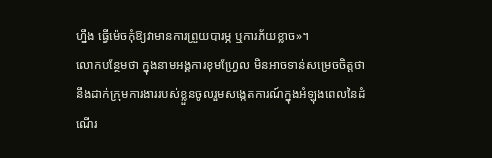ហ្នឹង ធ្វើម៉េចកុំឱ្យវាមានការព្រួយបារម្ភ ឬការភ័យខ្លាច»។
លោកបន្ថែមថា ក្នុងនាមអង្គការខុមហ្វ្រែល មិនអាចទាន់សម្រេចចិត្តថានឹងដាក់ក្រុមការងាររបស់ខ្លួនចូលរួមសង្កេតការណ៍ក្នុងអំឡុងពេលនៃដំណើរ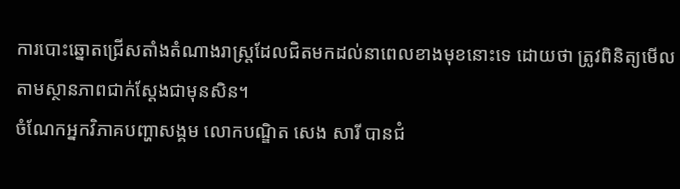ការបោះឆ្នោតជ្រើសតាំងតំណាងរាស្រ្តដែលជិតមកដល់នាពេលខាងមុខនោះទេ ដោយថា ត្រូវពិនិត្យមើលតាមស្ថានភាពជាក់ស្តែងជាមុនសិន។
ចំណែកអ្នកវិភាគបញ្ហាសង្គម លោកបណ្ឌិត សេង សារី បានជំ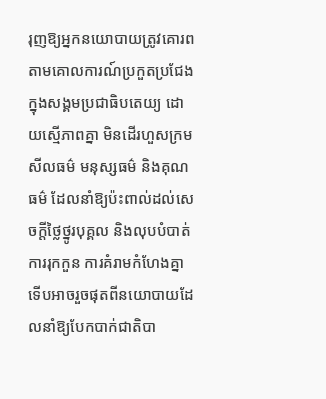រុញឱ្យអ្នកនយោបាយត្រូវគោរពតាមគោលការណ៍ប្រកួតប្រជែងក្នុងសង្គមប្រជាធិបតេយ្យ ដោយស្មើភាពគ្នា មិនដើរហួសក្រមសីលធម៌ មនុស្សធម៌ និងគុណធម៌ ដែលនាំឱ្យប៉ះពាល់ដល់សេចក្ដីថ្លៃថ្នូរបុគ្គល និងលុបបំបាត់ការរុកកួន ការគំរាមកំហែងគ្នា ទើបអាចរួចផុតពីនយោបាយដែលនាំឱ្យបែកបាក់ជាតិបា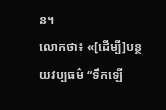ន។
លោកថា៖ «[ដើម្បី]បន្ថយវប្បធម៌ “ទឹកឡើ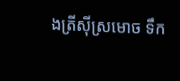ងត្រីស៊ីស្រមោច ទឹក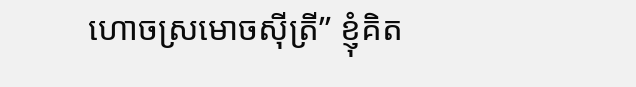ហោចស្រមោចស៊ីត្រី” ខ្ញុំគិត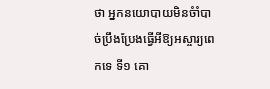ថា អ្នកនយោបាយមិនចំាំបាច់ប្រឹងប្រែងធ្វើអីឱ្យអស្ចារ្យពេកទេ ទី១ គោ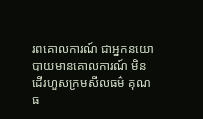រពគោលការណ៍ ជាអ្នកនយោបាយមានគោលការណ៍ មិនដើរហួសក្រមសីលធម៌ គុណធ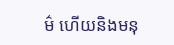ម៌ ហើយនិងមនុ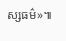ស្សធម៌»៕